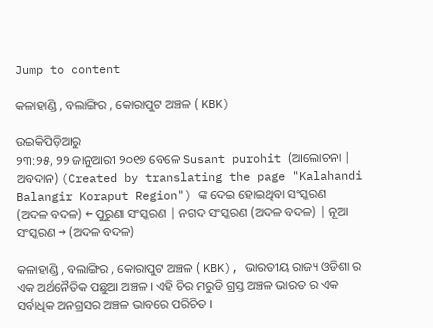Jump to content

କଳାହାଣ୍ଡି , ବଲାଙ୍ଗିର , କୋରାପୁଟ ଅଞ୍ଚଳ ( KBK)

ଉଇକିପିଡ଼ିଆ‌ରୁ
୨୩:୨୫, ୨୨ ଜାନୁଆରୀ ୨୦୧୭ ବେଳେ Susant purohit (ଆଲୋଚନା | ଅବଦାନ) (Created by translating the page "Kalahandi Balangir Koraput Region") ଙ୍କ ଦେଇ ହୋଇଥିବା ସଂସ୍କରଣ
(ଅଦଳ ବଦଳ) ← ପୁରୁଣା ସଂସ୍କରଣ | ନଗଦ ସଂସ୍କରଣ (ଅଦଳ ବଦଳ) | ନୂଆ ସଂସ୍କରଣ → (ଅଦଳ ବଦଳ)

କଳାହାଣ୍ଡି , ବଲାଙ୍ଗିର , କୋରାପୁଟ ଅଞ୍ଚଳ ( KBK), ଭାରତୀୟ ରାଜ୍ୟ ଓଡିଶା ର ଏକ ଅର୍ଥନୈତିକ ପଛୁଆ ଅଞ୍ଚଳ । ଏହି ଚିର ମରୁଡି ଗ୍ରସ୍ତ ଅଞ୍ଚଳ ଭାରତ ର ଏକ ସର୍ବାଧିକ ଅନଗ୍ରସର ଅଞ୍ଚଳ ଭାବରେ ପରିଚିତ ।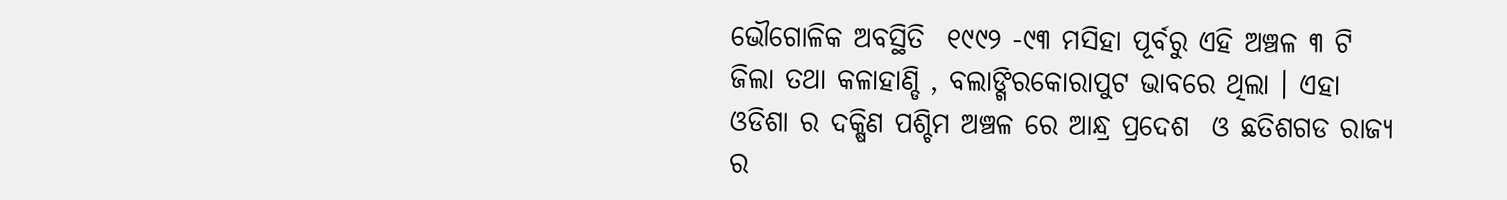ଭୌଗୋଳିକ ଅବସ୍ଥିତି  ୧୯୯୨ -୯୩ ମସିହା ପୂର୍ବରୁ ଏହି ଅଞ୍ଚଳ ୩ ଟି ଜିଲା ତଥା କଳାହାଣ୍ଡି , ବଲାଙ୍ଗିରକୋରାପୁଟ ଭାବରେ ଥିଲା । ଏହା ଓଡିଶା ର ଦକ୍ଷିଣ ପଶ୍ଚିମ ଅଞ୍ଚଳ ରେ ଆନ୍ଧ୍ର ପ୍ରଦେଶ  ଓ ଛତିଶଗଡ ରାଜ୍ୟ ର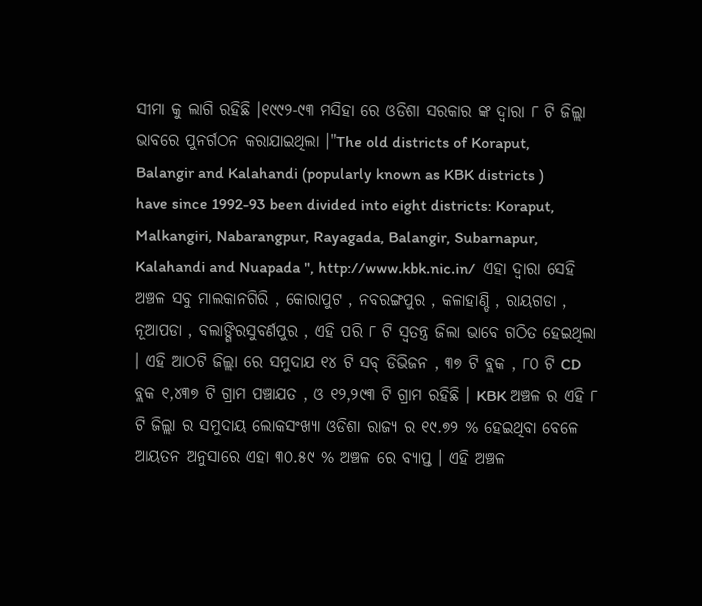ସୀମା କୁ ଲାଗି ରହିଛି ।୧୯୯୨-୯୩ ମସିହା ରେ ଓଡିଶା ସରକାର ଙ୍କ ଦ୍ଵାରା ୮ ଟି ଜିଲ୍ଲା ଭାବରେ ପୁନର୍ଗଠନ କରାଯାଇଥିଲା ।"The old districts of Koraput, Balangir and Kalahandi (popularly known as KBK districts ) have since 1992-93 been divided into eight districts: Koraput, Malkangiri, Nabarangpur, Rayagada, Balangir, Subarnapur, Kalahandi and Nuapada ", http://www.kbk.nic.in/  ଏହା ଦ୍ଵାରା ସେହି ଅଞ୍ଚଳ ସବୁ ମାଲକାନଗିରି , କୋରାପୁଟ , ନବରଙ୍ଗପୁର , କଳାହାଣ୍ଡି , ରାୟଗଡା , ନୂଆପଡା , ବଲାଙ୍ଗିରସୁବର୍ଣପୁର , ଏହି ପରି ୮ ଟି ସ୍ଵତନ୍ତ୍ର ଜିଲା ଭାବେ ଗଠିତ ହେଇଥିଲା । ଏହି ଆଠଟି ଜିଲ୍ଲା ରେ ସମୁଦାଯ ୧୪ ଟି ସବ୍ ଡିଭିଜନ , ୩୭ ଟି ବ୍ଲକ , ୮୦ ଟି CD ବ୍ଲକ ୧,୪୩୭ ଟି ଗ୍ରାମ ପଞ୍ଚାଯତ , ଓ ୧୨,୨୯୩ ଟି ଗ୍ରାମ ରହିଛି । KBK ଅଞ୍ଚଳ ର ଏହି ୮ ଟି ଜିଲ୍ଲା ର ସମୁଦାୟ ଲୋକସଂଖ୍ୟା ଓଡିଶା ରାଜ୍ୟ ର ୧୯.୭୨ % ହେଇଥିବା ବେଳେ ଆୟତନ ଅନୁସାରେ ଏହା ୩୦.୫୯ % ଅଞ୍ଚଳ ରେ ବ୍ୟାପ୍ତ । ଏହି ଅଞ୍ଚଳ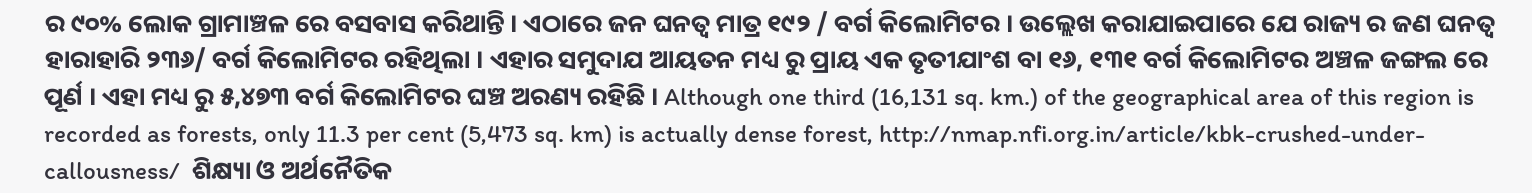ର ୯୦% ଲୋକ ଗ୍ରାମାଞ୍ଚଳ ରେ ବସବାସ କରିଥାନ୍ତି । ଏଠାରେ ଜନ ଘନତ୍ଵ ମାତ୍ର ୧୯୨ / ବର୍ଗ କିଲୋମିଟର । ଉଲ୍ଲେଖ କରାଯାଇପାରେ ଯେ ରାଜ୍ୟ ର ଜଣ ଘନତ୍ଵ ହାରାହାରି ୨୩୬/ ବର୍ଗ କିଲୋମିଟର ରହିଥିଲା । ଏହାର ସମୁଦାଯ ଆୟତନ ମଧ୍ୟ ରୁ ପ୍ରାୟ ଏକ ତୃତୀଯାଂଶ ବା ୧୬, ୧୩୧ ବର୍ଗ କିଲୋମିଟର ଅଞ୍ଚଳ ଜଙ୍ଗଲ ରେ ପୂର୍ଣ । ଏହା ମଧ୍ୟ ରୁ ୫,୪୭୩ ବର୍ଗ କିଲୋମିଟର ଘଞ୍ଚ ଅରଣ୍ୟ ରହିଛି । Although one third (16,131 sq. km.) of the geographical area of this region is recorded as forests, only 11.3 per cent (5,473 sq. km) is actually dense forest, http://nmap.nfi.org.in/article/kbk-crushed-under-callousness/  ଶିକ୍ଷ୍ୟା ଓ ଅର୍ଥନୈତିକ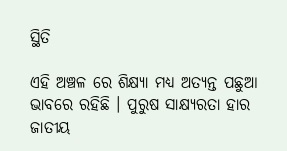ସ୍ଥିତି

ଏହି ଅଞ୍ଚଳ ରେ ଶିକ୍ଷ୍ୟା ମଧ୍ୟ ଅତ୍ୟନ୍ତ ପଛୁଆ ଭାବରେ ରହିଛି । ପୁରୁଷ ସାକ୍ଷ୍ୟରତା ହାର ଜାତୀୟ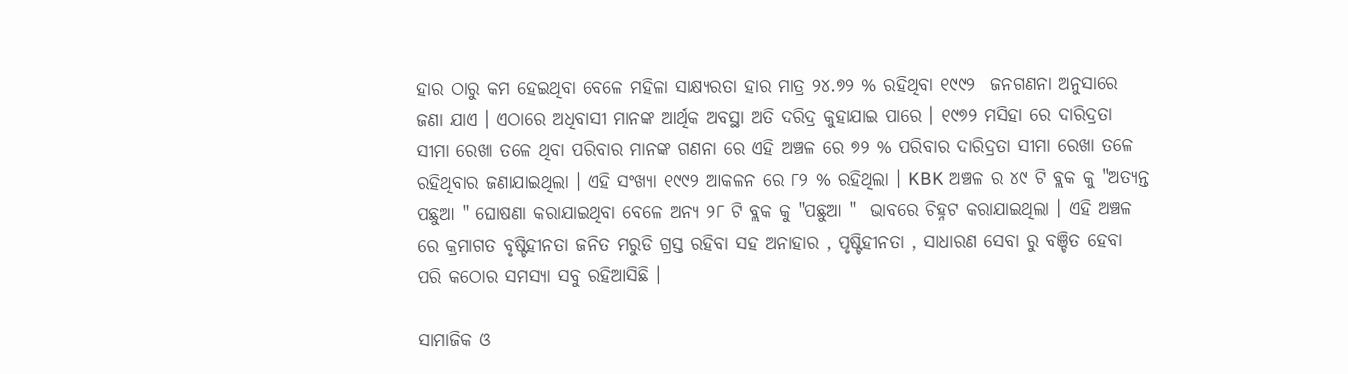ହାର ଠାରୁ କମ ହେଇଥିବା ବେଳେ ମହିଳା ସାକ୍ଷ୍ୟରତା ହାର ମାତ୍ର ୨୪.୭୨ % ରହିଥିବା ୧୯୯୨  ଜନଗଣନା ଅନୁସାରେ ଜଣା ଯାଏ । ଏଠାରେ ଅଧିବାସୀ ମାନଙ୍କ ଆର୍ଥିକ ଅବସ୍ଥା ଅତି ଦରିଦ୍ର କୁହାଯାଇ ପାରେ । ୧୯୭୨ ମସିହା ରେ ଦାରିଦ୍ରତା ସୀମା ରେଖା ତଳେ ଥିବା ପରିବାର ମାନଙ୍କ ଗଣନା ରେ ଏହି ଅଞ୍ଚଳ ରେ ୭୨ % ପରିବାର ଦାରିଦ୍ରତା ସୀମା ରେଖା ତଳେ ରହିଥିବାର ଜଣାଯାଇଥିଲା । ଏହି ସଂଖ୍ୟା ୧୯୯୨ ଆକଳନ ରେ ୮୨ % ରହିଥିଲା । KBK ଅଞ୍ଚଳ ର ୪୯ ଟି ବ୍ଲକ କୁ "ଅତ୍ୟନ୍ତ ପଛୁଆ " ଘୋଷଣା କରାଯାଇଥିବା ବେଳେ ଅନ୍ୟ ୨୮ ଟି ବ୍ଲକ କୁ "ପଛୁଆ "  ଭାବରେ ଚିହ୍ନଟ କରାଯାଇଥିଲା । ଏହି ଅଞ୍ଚଳ ରେ କ୍ରମାଗତ ବୃଷ୍ଟିହୀନତା ଜନିତ ମରୁଡି ଗ୍ରସ୍ତ ରହିବା ସହ ଅନାହାର , ପୃଷ୍ଟିହୀନତା , ସାଧାରଣ ସେବା ରୁ ବଞ୍ଚିତ ହେବା ପରି କଠୋର ସମସ୍ୟା ସବୁ ରହିଆସିଛି ।

ସାମାଜିକ ଓ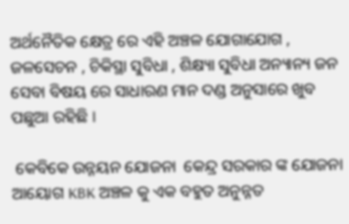ଅର୍ଥନୈତିକ କ୍ଷେତ୍ର ରେ ଏହି ଅଞ୍ଚଳ ଯୋଗାଯୋଗ , ଜଳସେଚନ , ଚିକିସ୍ଥା ସୁବିଧା , ଶିକ୍ଷ୍ୟା ସୁବିଧା ଅନ୍ୟାନ୍ୟ ଜନ ସେବା ବିଷୟ ରେ ସାଧାରଣ ମାନ ଦଣ୍ଡ ଅନୁସାରେ ଖୁବ ପଛୁଆ ରହିଛି ।

 କେବିକେ ଉନ୍ନୟନ ଯୋଜନା  କେନ୍ଦ୍ର ସରକାର ଙ୍କ ଯୋଜନା ଆୟୋଗ KBK ଅଞ୍ଚଳ କୁ ଏକ ବହୁତ ଅନୁନ୍ନତ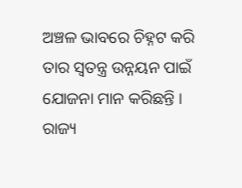ଅଞ୍ଚଳ ଭାବରେ ଚିହ୍ନଟ କରି ତାର ସ୍ଵତନ୍ତ୍ର ଉନ୍ନୟନ ପାଇଁ ଯୋଜନା ମାନ କରିଛନ୍ତି । ରାଜ୍ୟ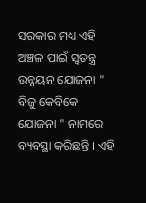ସରକାର ମଧ୍ୟ ଏହି ଅଞ୍ଚଳ ପାଇଁ ସ୍ଵତନ୍ତ୍ର ଉନ୍ନୟନ ଯୋଜନା " ବିଜୁ କେବିକେ ଯୋଜନା " ନାମରେ ବ୍ୟବସ୍ଥା କରିଛନ୍ତି । ଏହି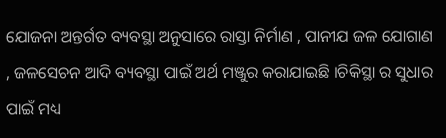ଯୋଜନା ଅନ୍ତର୍ଗତ ବ୍ୟବସ୍ଥା ଅନୁସାରେ ରାସ୍ତା ନିର୍ମାଣ , ପାନୀଯ ଜଳ ଯୋଗାଣ , ଜଳସେଚନ ଆଦି ବ୍ୟବସ୍ଥା ପାଇଁ ଅର୍ଥ ମଞ୍ଜୁର କରାଯାଇଛି ।ଚିକିସ୍ଥା ର ସୁଧାର ପାଇଁ ମଧ୍ୟ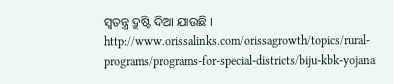ସ୍ଵତନ୍ତ୍ର ଦ୍ରୁଷ୍ଟି ଦିଆ ଯାଉଛି । http://www.orissalinks.com/orissagrowth/topics/rural-programs/programs-for-special-districts/biju-kbk-yojana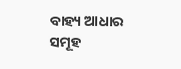ବାହ୍ୟ ଆଧାର ସମୂହ